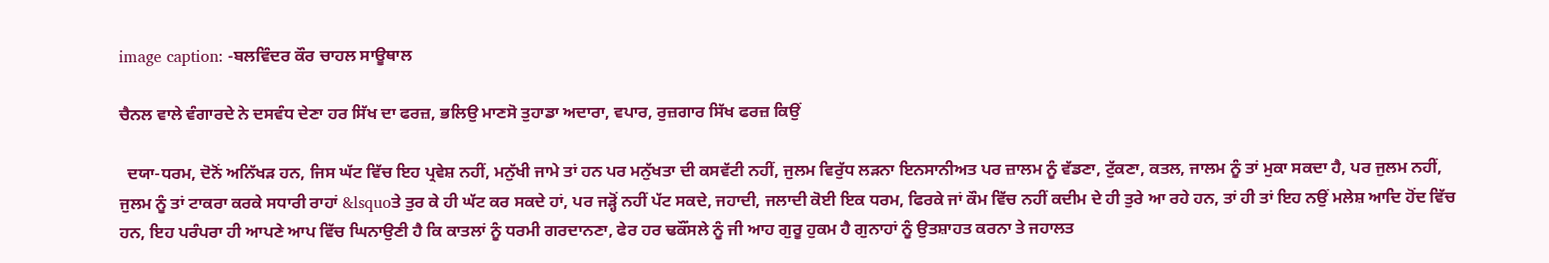image caption: -ਬਲਵਿੰਦਰ ਕੌਰ ਚਾਹਲ ਸਾਊਥਾਲ

ਚੈਨਲ ਵਾਲੇ ਵੰਗਾਰਦੇ ਨੇ ਦਸਵੰਧ ਦੇਣਾ ਹਰ ਸਿੱਖ ਦਾ ਫਰਜ਼, ਭਲਿਉ ਮਾਣਸੋ ਤੁਹਾਡਾ ਅਦਾਰਾ, ਵਪਾਰ, ਰੁਜ਼ਗਾਰ ਸਿੱਖ ਫਰਜ਼ ਕਿਉਂ

  ਦਯਾ-ਧਰਮ, ਦੋਨੋਂ ਅਨਿੱਖੜ ਹਨ, ਜਿਸ ਘੱਟ ਵਿੱਚ ਇਹ ਪ੍ਰਵੇਸ਼ ਨਹੀਂ, ਮਨੁੱਖੀ ਜਾਮੇ ਤਾਂ ਹਨ ਪਰ ਮਨੁੱਖਤਾ ਦੀ ਕਸਵੱਟੀ ਨਹੀਂ, ਜੁਲਮ ਵਿਰੁੱਧ ਲੜਨਾ ਇਨਸਾਨੀਅਤ ਪਰ ਜ਼ਾਲਮ ਨੂੰ ਵੱਡਣਾ, ਟੁੱਕਣਾ, ਕਤਲ, ਜਾਲਮ ਨੂੰ ਤਾਂ ਮੁਕਾ ਸਕਦਾ ਹੈ, ਪਰ ਜੁਲਮ ਨਹੀਂ, ਜੁਲਮ ਨੂੰ ਤਾਂ ਟਾਕਰਾ ਕਰਕੇ ਸਧਾਰੀ ਰਾਹਾਂ &lsquoਤੇ ਤੁਰ ਕੇ ਹੀ ਘੱਟ ਕਰ ਸਕਦੇ ਹਾਂ, ਪਰ ਜੜ੍ਹੋਂ ਨਹੀਂ ਪੱਟ ਸਕਦੇ, ਜਹਾਦੀ, ਜਲਾਦੀ ਕੋਈ ਇਕ ਧਰਮ, ਫਿਰਕੇ ਜਾਂ ਕੌਮ ਵਿੱਚ ਨਹੀਂ ਕਦੀਮ ਦੇ ਹੀ ਤੁਰੇ ਆ ਰਹੇ ਹਨ, ਤਾਂ ਹੀ ਤਾਂ ਇਹ ਨਉਂ ਮਲੇਸ਼ ਆਦਿ ਹੋਂਦ ਵਿੱਚ ਹਨ, ਇਹ ਪਰੰਪਰਾ ਹੀ ਆਪਣੇ ਆਪ ਵਿੱਚ ਘਿਨਾਉਣੀ ਹੈ ਕਿ ਕਾਤਲਾਂ ਨੂੰ ਧਰਮੀ ਗਰਦਾਨਣਾ, ਫੇਰ ਹਰ ਢਕੌਂਸਲੇ ਨੂੰ ਜੀ ਆਹ ਗੁਰੂ ਹੁਕਮ ਹੈ ਗੁਨਾਹਾਂ ਨੂੰ ਉਤਸ਼ਾਹਤ ਕਰਨਾ ਤੇ ਜਹਾਲਤ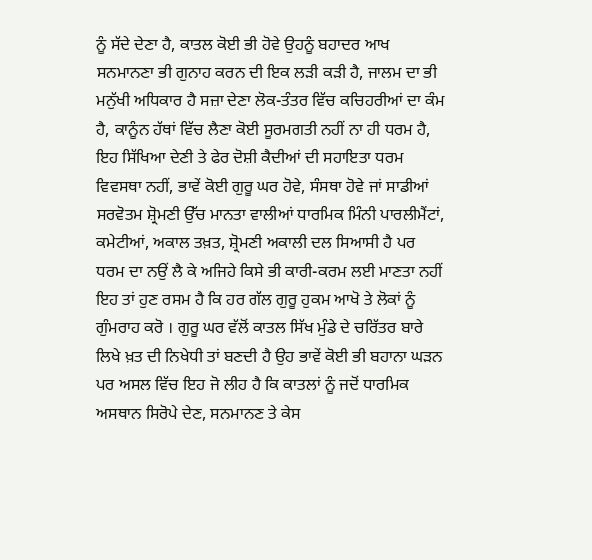ਨੂੰ ਸੱਦੇ ਦੇਣਾ ਹੈ, ਕਾਤਲ ਕੋਈ ਭੀ ਹੋਵੇ ਉਹਨੂੰ ਬਹਾਦਰ ਆਖ ਸਨਮਾਨਣਾ ਭੀ ਗੁਨਾਹ ਕਰਨ ਦੀ ਇਕ ਲੜੀ ਕੜੀ ਹੈ, ਜਾਲਮ ਦਾ ਭੀ ਮਨੁੱਖੀ ਅਧਿਕਾਰ ਹੈ ਸਜ਼ਾ ਦੇਣਾ ਲੋਕ-ਤੰਤਰ ਵਿੱਚ ਕਚਿਹਰੀਆਂ ਦਾ ਕੰਮ ਹੈ, ਕਾਨੂੰਨ ਹੱਥਾਂ ਵਿੱਚ ਲੈਣਾ ਕੋਈ ਸੂਰਮਗਤੀ ਨਹੀਂ ਨਾ ਹੀ ਧਰਮ ਹੈ, ਇਹ ਸਿੱਖਿਆ ਦੇਣੀ ਤੇ ਫੇਰ ਦੋਸ਼ੀ ਕੈਦੀਆਂ ਦੀ ਸਹਾਇਤਾ ਧਰਮ ਵਿਵਸਥਾ ਨਹੀਂ, ਭਾਵੇਂ ਕੋਈ ਗੁਰੂ ਘਰ ਹੋਵੇ, ਸੰਸਥਾ ਹੋਵੇ ਜਾਂ ਸਾਡੀਆਂ ਸਰਵੋਤਮ ਸ਼੍ਰੋਮਣੀ ਉੱਚ ਮਾਨਤਾ ਵਾਲੀਆਂ ਧਾਰਮਿਕ ਮਿੰਨੀ ਪਾਰਲੀਮੈਂਟਾਂ, ਕਮੇਟੀਆਂ, ਅਕਾਲ ਤਖ਼ਤ, ਸ਼੍ਰੋਮਣੀ ਅਕਾਲੀ ਦਲ ਸਿਆਸੀ ਹੈ ਪਰ ਧਰਮ ਦਾ ਨਉਂ ਲੈ ਕੇ ਅਜਿਹੇ ਕਿਸੇ ਭੀ ਕਾਰੀ-ਕਰਮ ਲਈ ਮਾਣਤਾ ਨਹੀਂ ਇਹ ਤਾਂ ਹੁਣ ਰਸਮ ਹੈ ਕਿ ਹਰ ਗੱਲ ਗੁਰੂ ਹੁਕਮ ਆਖੋ ਤੇ ਲੋਕਾਂ ਨੂੰ ਗੁੰਮਰਾਹ ਕਰੋ । ਗੁਰੂ ਘਰ ਵੱਲੋਂ ਕਾਤਲ ਸਿੱਖ ਮੁੰਡੇ ਦੇ ਚਰਿੱਤਰ ਬਾਰੇ ਲਿਖੇ ਖ਼ਤ ਦੀ ਨਿਖੇਧੀ ਤਾਂ ਬਣਦੀ ਹੈ ਉਹ ਭਾਵੇਂ ਕੋਈ ਭੀ ਬਹਾਨਾ ਘੜਨ ਪਰ ਅਸਲ ਵਿੱਚ ਇਹ ਜੋ ਲੀਹ ਹੈ ਕਿ ਕਾਤਲਾਂ ਨੂੰ ਜਦੋਂ ਧਾਰਮਿਕ ਅਸਥਾਨ ਸਿਰੋਪੇ ਦੇਣ, ਸਨਮਾਨਣ ਤੇ ਕੇਸ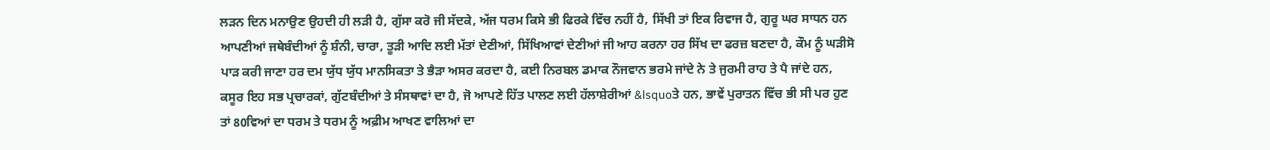ਲੜਨ ਦਿਨ ਮਨਾਉਣ ਉਹਦੀ ਹੀ ਲੜੀ ਹੈ, ਗੁੱਸਾ ਕਰੋ ਜੀ ਸੱਦਕੇ, ਅੱਜ ਧਰਮ ਕਿਸੇ ਭੀ ਫਿਰਕੇ ਵਿੱਚ ਨਹੀਂ ਹੈ, ਸਿੱਖੀ ਤਾਂ ਇਕ ਰਿਵਾਜ ਹੈ, ਗੁਰੂ ਘਰ ਸਾਧਨ ਹਨ ਆਪਣੀਆਂ ਜਥੇਬੰਦੀਆਂ ਨੂੰ ਸ਼ੰਨੀ, ਚਾਰਾ, ਤੂੜੀ ਆਦਿ ਲਈ ਮੱਤਾਂ ਦੇਣੀਆਂ, ਸਿੱਖਿਆਵਾਂ ਦੇਣੀਆਂ ਜੀ ਆਹ ਕਰਨਾ ਹਰ ਸਿੱਖ ਦਾ ਫਰਜ਼ ਬਣਦਾ ਹੈ, ਕੌਮ ਨੂੰ ਘੜੀਸੋ ਪਾੜ ਕਰੀ ਜਾਣਾ ਹਰ ਦਮ ਯੁੱਧ ਯੁੱਧ ਮਾਨਸਿਕਤਾ ਤੇ ਭੈੜਾ ਅਸਰ ਕਰਦਾ ਹੈ, ਕਈ ਨਿਰਬਲ ਡਮਾਕ ਨੌਜਵਾਨ ਭਰਮੇ ਜਾਂਦੇ ਨੇ ਤੇ ਜੁਰਮੀ ਰਾਹ ਤੇ ਪੈ ਜਾਂਦੇ ਹਨ, ਕਸੂਰ ਇਹ ਸਭ ਪ੍ਰਚਾਰਕਾਂ, ਗੁੱਟਬੰਦੀਆਂ ਤੇ ਸੰਸਥਾਵਾਂ ਦਾ ਹੈ, ਜੋ ਆਪਣੇ ਹਿੱਤ ਪਾਲਣ ਲਈ ਹੱਲਾਸ਼ੇਰੀਆਂ &lsquoਤੇ ਹਨ, ਭਾਵੇਂ ਪੁਰਾਤਨ ਵਿੱਚ ਭੀ ਸੀ ਪਰ ਹੁਣ ਤਾਂ 80ਵਿਆਂ ਦਾ ਧਰਮ ਤੇ ਧਰਮ ਨੂੰ ਅਫ਼ੀਮ ਆਖਣ ਵਾਲਿਆਂ ਦਾ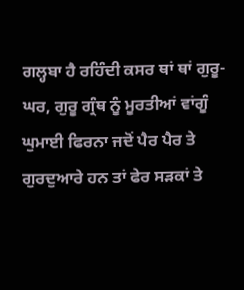ਗਲ੍ਹਬਾ ਹੈ ਰਹਿੰਦੀ ਕਸਰ ਥਾਂ ਥਾਂ ਗੁਰੂ-ਘਰ, ਗੁਰੂ ਗ੍ਰੰਥ ਨੂੰ ਮੂਰਤੀਆਂ ਵਾਂਗੂੰ ਘੁਮਾਈ ਫਿਰਨਾ ਜਦੋਂ ਪੈਰ ਪੈਰ ਤੇ ਗੁਰਦੁਆਰੇ ਹਨ ਤਾਂ ਫੇਰ ਸੜਕਾਂ ਤੇ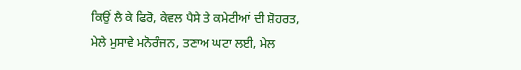ਕਿਉਂ ਲੈ ਕੇ ਫਿਰੋ, ਕੇਵਲ ਪੈਸੇ ਤੇ ਕਮੇਟੀਆਂ ਦੀ ਸ਼ੋਹਰਤ, ਮੇਲੇ ਮੁਸਾਵੇ ਮਨੋਰੰਜਨ, ਤਣਾਅ ਘਟਾ ਲਈ, ਮੇਲ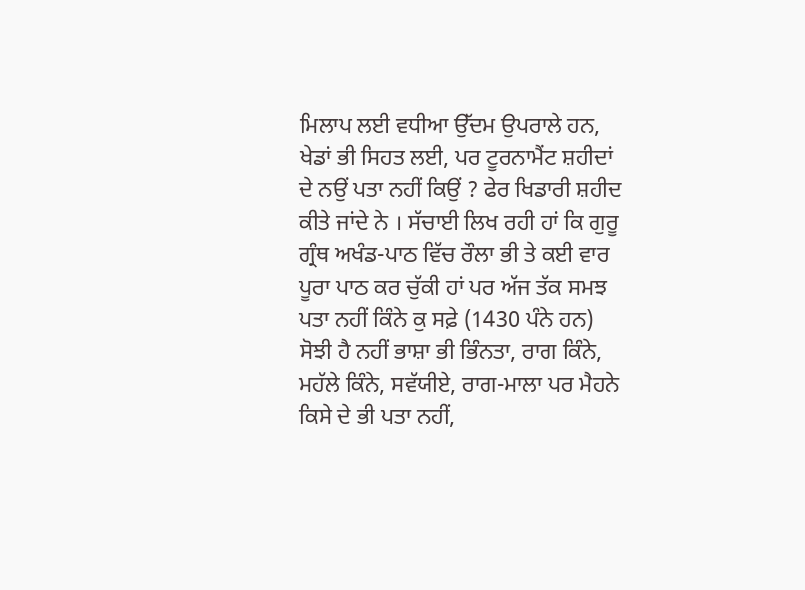ਮਿਲਾਪ ਲਈ ਵਧੀਆ ਉੱਦਮ ਉਪਰਾਲੇ ਹਨ, ਖੇਡਾਂ ਭੀ ਸਿਹਤ ਲਈ, ਪਰ ਟੂਰਨਾਮੈਂਟ ਸ਼ਹੀਦਾਂ ਦੇ ਨਉਂ ਪਤਾ ਨਹੀਂ ਕਿਉਂ ? ਫੇਰ ਖਿਡਾਰੀ ਸ਼ਹੀਦ ਕੀਤੇ ਜਾਂਦੇ ਨੇ । ਸੱਚਾਈ ਲਿਖ ਰਹੀ ਹਾਂ ਕਿ ਗੁਰੂ ਗ੍ਰੰਥ ਅਖੰਡ-ਪਾਠ ਵਿੱਚ ਰੌਲਾ ਭੀ ਤੇ ਕਈ ਵਾਰ ਪੂਰਾ ਪਾਠ ਕਰ ਚੁੱਕੀ ਹਾਂ ਪਰ ਅੱਜ ਤੱਕ ਸਮਝ ਪਤਾ ਨਹੀਂ ਕਿੰਨੇ ਕੁ ਸਫ਼ੇ (1430 ਪੰਨੇ ਹਨ) ਸੋਝੀ ਹੈ ਨਹੀਂ ਭਾਸ਼ਾ ਭੀ ਭਿੰਨਤਾ, ਰਾਗ ਕਿੰਨੇ, ਮਹੱਲੇ ਕਿੰਨੇ, ਸਵੱਯੀਏ, ਰਾਗ-ਮਾਲਾ ਪਰ ਮੈਹਨੇ ਕਿਸੇ ਦੇ ਭੀ ਪਤਾ ਨਹੀਂ,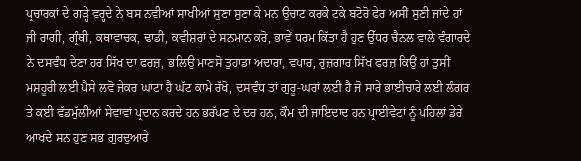ਪ੍ਰਚਾਰਕਾਂ ਦੇ ਗੜ੍ਹੇ ਵਰ੍ਹਦੇ ਨੇ ਬਸ ਨਵੀਆਂ ਸਾਖੀਆਂ ਸੁਣਾ ਸੁਣਾ ਕੇ ਮਨ ਉਚਾਟ ਕਰਕੇ ਟਕੇ ਬਟੋਰੋ ਫੇਰ ਅਸੀਂ ਸੁਣੀ ਜਾਂਦੇ ਹਾਂ ਜੀ ਰਾਗੀ, ਗ੍ਰੰਥੀ, ਕਥਾਵਾਚਕ, ਢਾਡੀ, ਕਵੀਸ਼ਰਾਂ ਦੇ ਸਨਮਾਨ ਕਰੋ, ਭਾਵੇਂ ਧਰਮ ਕਿੱਤਾ ਹੈ ਹੁਣ ਉੱਧਰ ਚੈਨਲ ਵਾਲੇ ਵੰਗਾਰਦੇ ਨੇ ਦਸਵੰਧ ਦੇਣਾ ਹਰ ਸਿੱਖ ਦਾ ਫਰਜ਼, ਭਲਿਉ ਮਾਣਸੋ ਤੁਹਾਡਾ ਅਦਾਰਾ, ਵਪਾਰ, ਰੁਜ਼ਗਾਰ ਸਿੱਖ ਫਰਜ਼ ਕਿਉਂ ਹਾਂ ਤੁਸੀਂ ਮਸ਼ਹੂਰੀ ਲਈ ਪੈਸੇ ਲਵੋ ਜੇਕਰ ਘਾਟਾ ਹੈ ਘੱਟ ਕਾਮੇ ਰੱਖੋ, ਦਸਵੰਧ ਤਾਂ ਗੁਰੂ-ਘਰਾਂ ਲਈ ਹੈ ਜੋ ਸਾਰੇ ਭਾਈਚਾਰੇ ਲਈ ਲੰਗਰ ਤੇ ਕਈ ਵੱਡਮੁੱਲੀਆਂ ਸੇਵਾਵਾਂ ਪ੍ਰਦਾਨ ਕਰਦੇ ਹਨ ਭਰੱਪਣ ਦੇ ਦਰ ਹਨ, ਕੌਮ ਦੀ ਜਾਇਦਾਦ ਹਨ ਪ੍ਰਾਈਵੇਟਾਂ ਨੂੰ ਪਹਿਲਾਂ ਡੇਰੇ ਆਖਦੇ ਸਨ ਹੁਣ ਸਭ ਗੁਰਦੁਆਰੇ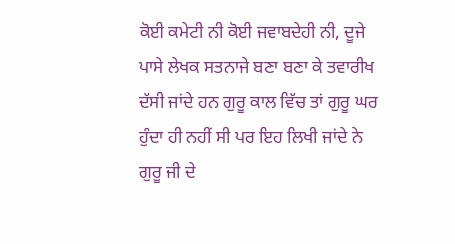ਕੋਈ ਕਮੇਟੀ ਨੀ ਕੋਈ ਜਵਾਬਦੇਹੀ ਨੀ, ਦੂਜੇ ਪਾਸੇ ਲੇਖਕ ਸਤਨਾਜੇ ਬਣਾ ਬਣਾ ਕੇ ਤਵਾਰੀਖ ਦੱਸੀ ਜਾਂਦੇ ਹਨ ਗੁਰੂ ਕਾਲ ਵਿੱਚ ਤਾਂ ਗੁਰੂ ਘਰ ਹੁੰਦਾ ਹੀ ਨਹੀਂ ਸੀ ਪਰ ਇਹ ਲਿਖੀ ਜਾਂਦੇ ਨੇ ਗੁਰੂ ਜੀ ਦੇ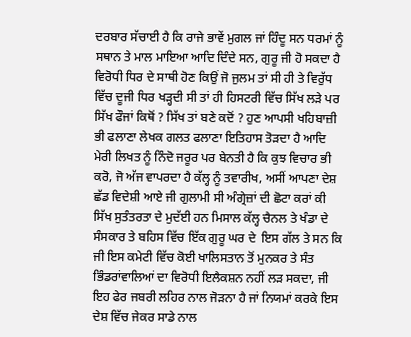ਦਰਬਾਰ ਸੱਚਾਈ ਹੈ ਕਿ ਰਾਜੇ ਭਾਵੇਂ ਮੁਗਲ ਜਾਂ ਹਿੰਦੂ ਸਨ ਧਰਮਾਂ ਨੂੰ ਸਥਾਨ ਤੇ ਮਾਲ ਮਾਇਆ ਆਦਿ ਦਿੰਦੇ ਸਨ, ਗੁਰੂ ਜੀ ਹੋ ਸਕਦਾ ਹੈ ਵਿਰੋਧੀ ਧਿਰ ਦੇ ਸਾਥੀ ਹੋਣ ਕਿਉਂ ਜੋ ਜੁਲਮ ਤਾਂ ਸੀ ਹੀ ਤੇ ਵਿਰੁੱਧ ਵਿੱਚ ਦੂਜੀ ਧਿਰ ਖੜ੍ਹਦੀ ਸੀ ਤਾਂ ਹੀ ਹਿਸਟਰੀ ਵਿੱਚ ਸਿੱਖ ਲੜੇ ਪਰ ਸਿੱਖ ਫੌਜਾਂ ਕਿਥੋਂ ? ਸਿੱਖ ਤਾਂ ਬਣੇ ਕਦੋਂ ? ਹੁਣ ਆਪਸੀ ਖਹਿਬਾਜ਼ੀ ਭੀ ਫਲਾਣਾ ਲੇਖਕ ਗਲਤ ਫਲਾਣਾ ਇਤਿਹਾਸ ਤੋੜਦਾ ਹੈ ਆਦਿ ਮੇਰੀ ਲਿਖਤ ਨੂੰ ਨਿੰਦੋ ਜਰੂਰ ਪਰ ਬੇਨਤੀ ਹੈ ਕਿ ਕੁਝ ਵਿਚਾਰ ਭੀ ਕਰੋ, ਜੋ ਅੱਜ ਵਾਪਰਦਾ ਹੈ ਕੱਲ੍ਹ ਨੂੰ ਤਵਾਰੀਖ, ਅਸੀਂ ਆਪਣਾ ਦੇਸ਼ ਛੱਡ ਵਿਦੇਸ਼ੀ ਆਏ ਜੀ ਗੁਲਾਮੀ ਸੀ ਅੰਗ੍ਰੇਜ਼ਾਂ ਦੀ ਛੋਟਾ ਕਰਾਂ ਕੀ ਸਿੱਖ ਸੁਤੰਤਰਤਾ ਦੇ ਮੁਦੱਈ ਹਨ ਮਿਸਾਲ ਕੱਲ੍ਹ ਚੈਨਲ ਤੇ ਖੰਡਾ ਦੇ ਸੰਸਕਾਰ ਤੇ ਬਹਿਸ ਵਿੱਚ ਇੱਕ ਗੁਰੂ ਘਰ ਦੇ  ਇਸ ਗੱਲ ਤੇ ਸਨ ਕਿ ਜੀ ਇਸ ਕਮੇਟੀ ਵਿੱਚ ਕੋਈ ਖਾਲਿਸਤਾਨ ਤੋਂ ਮੁਨਕਰ ਤੇ ਸੰਤ ਭਿੰਡਰਾਂਵਾਲਿਆਂ ਦਾ ਵਿਰੋਧੀ ਇਲੈਕਸ਼ਨ ਨਹੀਂ ਲੜ ਸਕਦਾ, ਜੀ ਇਹ ਫੇਰ ਜਬਰੀ ਲਹਿਰ ਨਾਲ ਜੋੜਨਾ ਹੈ ਜਾਂ ਨਿਯਮਾਂ ਕਰਕੇ ਇਸ ਦੇਸ਼ ਵਿੱਚ ਜੇਕਰ ਸਾਡੇ ਨਾਲ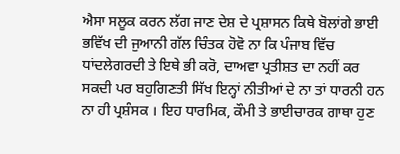ਐਸਾ ਸਲੂਕ ਕਰਨ ਲੱਗ ਜਾਣ ਦੇਸ਼ ਦੇ ਪ੍ਰਸ਼ਾਸਨ ਕਿਥੇ ਬੋਲਾਂਗੇ ਭਾਈ ਭਵਿੱਖ ਦੀ ਜੁਆਨੀ ਗੱਲ ਚਿੰਤਕ ਹੋਵੋ ਨਾ ਕਿ ਪੰਜਾਬ ਵਿੱਚ ਧਾਂਦਲੇਗਰਦੀ ਤੇ ਇਥੇ ਭੀ ਕਰੋ, ਦਾਅਵਾ ਪ੍ਰਤੀਸ਼ਤ ਦਾ ਨਹੀਂ ਕਰ ਸਕਦੀ ਪਰ ਬਹੁਗਿਣਤੀ ਸਿੱਖ ਇਨ੍ਹਾਂ ਨੀਤੀਆਂ ਦੇ ਨਾ ਤਾਂ ਧਾਰਨੀ ਹਨ ਨਾ ਹੀ ਪ੍ਰਸ਼ੰਸਕ । ਇਹ ਧਾਰਮਿਕ, ਕੌਮੀ ਤੇ ਭਾਈਚਾਰਕ ਗਾਥਾ ਹੁਣ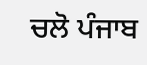ਚਲੋ ਪੰਜਾਬ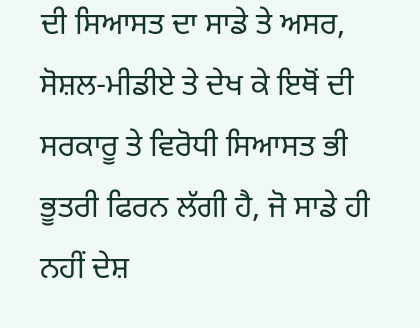ਦੀ ਸਿਆਸਤ ਦਾ ਸਾਡੇ ਤੇ ਅਸਰ, ਸੋਸ਼ਲ-ਮੀਡੀਏ ਤੇ ਦੇਖ ਕੇ ਇਥੋਂ ਦੀ ਸਰਕਾਰੂ ਤੇ ਵਿਰੋਧੀ ਸਿਆਸਤ ਭੀ ਭੂਤਰੀ ਫਿਰਨ ਲੱਗੀ ਹੈ, ਜੋ ਸਾਡੇ ਹੀ ਨਹੀਂ ਦੇਸ਼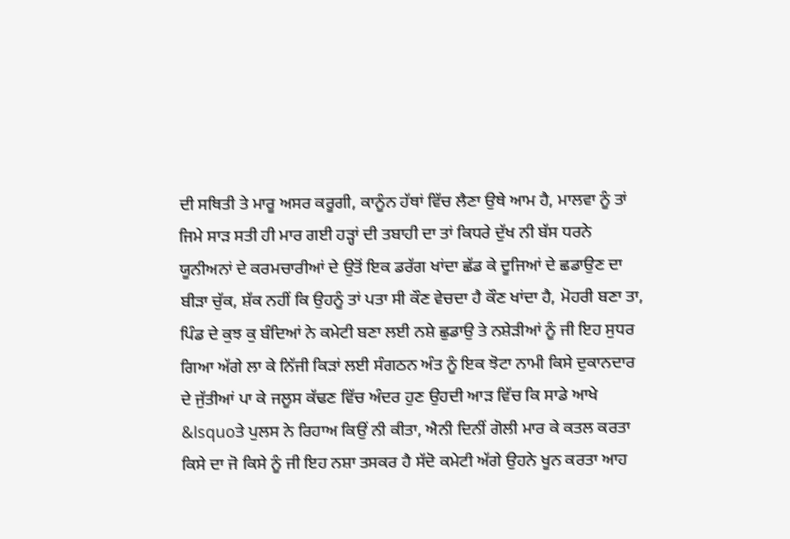ਦੀ ਸਥਿਤੀ ਤੇ ਮਾਰੂ ਅਸਰ ਕਰੂਗੀ, ਕਾਨੂੰਨ ਹੱਥਾਂ ਵਿੱਚ ਲੈਣਾ ਉਥੇ ਆਮ ਹੈ, ਮਾਲਵਾ ਨੂੰ ਤਾਂ ਜਿਮੇ ਸਾੜ ਸਤੀ ਹੀ ਮਾਰ ਗਈ ਹੜ੍ਹਾਂ ਦੀ ਤਬਾਹੀ ਦਾ ਤਾਂ ਕਿਧਰੇ ਦੁੱਖ ਨੀ ਬੱਸ ਧਰਨੇ ਯੂਨੀਅਨਾਂ ਦੇ ਕਰਮਚਾਰੀਆਂ ਦੇ ਉਤੋਂ ਇਕ ਡਰੱਗ ਖਾਂਦਾ ਛੱਡ ਕੇ ਦੂਜਿਆਂ ਦੇ ਛਡਾਉਣ ਦਾ ਬੀੜਾ ਚੁੱਕ, ਸ਼ੱਕ ਨਹੀਂ ਕਿ ਉਹਨੂੰ ਤਾਂ ਪਤਾ ਸੀ ਕੌਣ ਵੇਚਦਾ ਹੈ ਕੌਣ ਖਾਂਦਾ ਹੈ, ਮੋਹਰੀ ਬਣਾ ਤਾ, ਪਿੰਡ ਦੇ ਕੁਝ ਕੁ ਬੰਦਿਆਂ ਨੇ ਕਮੇਟੀ ਬਣਾ ਲਈ ਨਸ਼ੇ ਛੁਡਾਉ ਤੇ ਨਸ਼ੇੜੀਆਂ ਨੂੰ ਜੀ ਇਹ ਸੁਧਰ ਗਿਆ ਅੱਗੇ ਲਾ ਕੇ ਨਿੱਜੀ ਕਿੜਾਂ ਲਈ ਸੰਗਠਨ ਅੰਤ ਨੂੰ ਇਕ ਝੋਟਾ ਨਾਮੀ ਕਿਸੇ ਦੁਕਾਨਦਾਰ ਦੇ ਜੁੱਤੀਆਂ ਪਾ ਕੇ ਜਲੂਸ ਕੱਢਣ ਵਿੱਚ ਅੰਦਰ ਹੁਣ ਉਹਦੀ ਆੜ ਵਿੱਚ ਕਿ ਸਾਡੇ ਆਖੇ &lsquoਤੇ ਪੁਲਸ ਨੇ ਰਿਹਾਅ ਕਿਉਂ ਨੀ ਕੀਤਾ, ਐਨੀ ਦਿਨੀਂ ਗੋਲੀ ਮਾਰ ਕੇ ਕਤਲ ਕਰਤਾ ਕਿਸੇ ਦਾ ਜੋ ਕਿਸੇ ਨੂੰ ਜੀ ਇਹ ਨਸ਼ਾ ਤਸਕਰ ਹੈ ਸੱਦੋ ਕਮੇਟੀ ਅੱਗੇ ਉਹਨੇ ਖੂਨ ਕਰਤਾ ਆਹ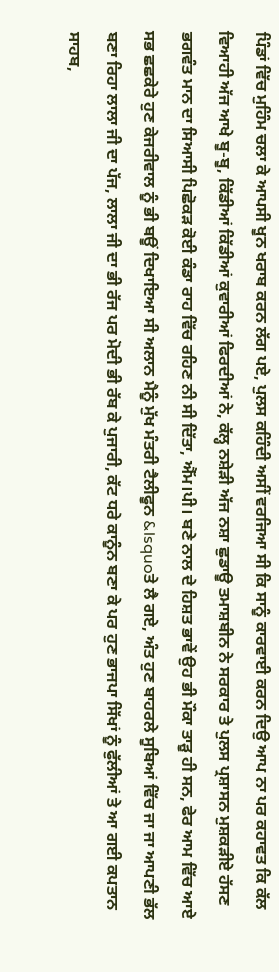ਪਿੰਡਾਂ ਵਿੱਚ ਮੁਹਿੰਮ ਚਲਾ ਕੇ ਆਪਸੀ ਖੂਨ ਖਰਾਬ ਕਰਨ ਲੱਗ ਪਏ, ਪੁਲਸ ਕਹਿੰਦੀ ਅਸੀਂ ਵਰਜਿਆ ਸੀ ਕਿ ਸਾਨੂੰ ਕਾਰਵਾਈ ਕਰਨ ਦਿਉ ਆਪ ਨਾ ਪਰ ਕਹਾਵਤ ਕਿ ਕੱਲ ਵਿਆਹੀ ਅੱਜ ਆਖੇ ਬੂ-ਬੂ, ਕਿੱਡੀਆਂ ਕਿੱਡੀਆਂ ਕੁਵਾਰੀਆਂ ਫਿਰਦੀਆਂ ਨੇ, ਕੱਲ੍ਹ ਨਸ਼ੇੜੀ ਅੱਜ ਨਸ਼ਾ ਛੁਡਾਊ ਤਮਾਸ਼ਬੀਨ ਨੇ ਸਰਕਾਰ ਤੇ ਪੁਲਸ ਪ੍ਰਸ਼ਾਸਨ ਮੁਸ਼ਕੜੀਏ ਹੱਸਣ ਭਗਵੰਤ ਮਾਨ ਦਾ ਸਿਆਸੀ ਪਿਛੋਕੜ ਕੋਈ ਕੰਡਾ ਰਾਹ ਵਿੱਚ ਰਹਿਣ ਨੀ ਸੀ ਦਿੱਤਾ, ਐੱਮ।ਪੀ। ਬਣੇ ਨਾਲ ਦੇ ਹਿਸ਼ਤ ਭਾਵੇਂ ਉਹ ਭੀ ਮੌਕਾ ਤਾੜੂ ਹੀ ਸਨ, ਫੇਰ ਆਮ ਵਿੱਚ ਆਏ ਸਭ ਛਛਕੇਰੇ ਹੁਣ ਕੇਜਰੀਵਾਲ ਨੂੰ ਭੀ ਬਊਂ ਦਿਖਾਇਆ ਸੀ ਅਲਾਨ ਮੈਨੂੰ ਮੁੱਖ ਮੰਤਰੀ ਟੈਲੀਫੂਨ &lsquoਤੇ ਲੈ ਗਏ, ਅੰਤ ਹੁਣ ਬਾਹਰਲੇ ਸੂਬਿਆਂ ਵਿੱਚ ਜਾ ਜਾ ਆਪਣੀ ਭੱਲ ਬਣਾ ਰਿਹਾ ਲਾਲਾ ਜੀ ਦਾ ਪੱਜ, ਲਾਲਾ ਜੀ ਦਾ ਭੀ ਰੱਜ ਪਰ ਮੋਦੀ ਭੀ ਰੱਬ ਕੇ ਪੁਜਾਰੀ, ਕੱਟ ਧਰੇ ਕਾਨੂੰਨ ਬਣਾ ਕੇ ਪਰ ਹੁਣ ਭਾਜਪਾ ਸਿੱਖਾਂ ਨੂੰ ਫੁੱਲੀਆਂ ਤੇ ਆ ਗਈ ਕਪਤਾਨ ਸਾਹਬ,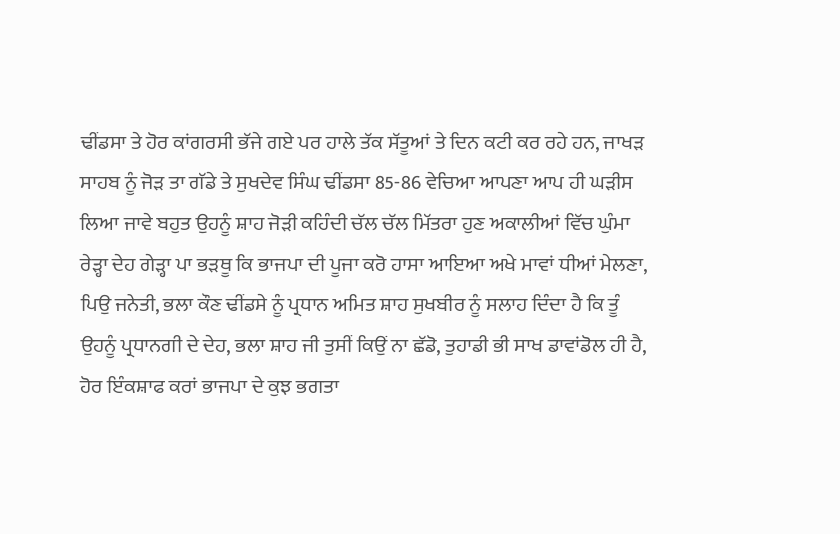ਢੀਂਡਸਾ ਤੇ ਹੋਰ ਕਾਂਗਰਸੀ ਭੱਜੇ ਗਏ ਪਰ ਹਾਲੇ ਤੱਕ ਸੱਤੂਆਂ ਤੇ ਦਿਨ ਕਟੀ ਕਰ ਰਹੇ ਹਨ, ਜਾਖੜ ਸਾਹਬ ਨੂੰ ਜੋੜ ਤਾ ਗੱਡੇ ਤੇ ਸੁਖਦੇਵ ਸਿੰਘ ਢੀਂਡਸਾ 85-86 ਵੇਚਿਆ ਆਪਣਾ ਆਪ ਹੀ ਘੜੀਸ ਲਿਆ ਜਾਵੇ ਬਹੁਤ ਉਹਨੂੰ ਸ਼ਾਹ ਜੋੜੀ ਕਹਿੰਦੀ ਚੱਲ ਚੱਲ ਮਿੱਤਰਾ ਹੁਣ ਅਕਾਲੀਆਂ ਵਿੱਚ ਘੁੰਮਾ ਰੇੜ੍ਹਾ ਦੇਹ ਗੇੜ੍ਹਾ ਪਾ ਭੜਥੂ ਕਿ ਭਾਜਪਾ ਦੀ ਪੂਜਾ ਕਰੋ ਹਾਸਾ ਆਇਆ ਅਖੇ ਮਾਵਾਂ ਧੀਆਂ ਮੇਲਣਾ, ਪਿਉ ਜਨੇਤੀ, ਭਲਾ ਕੌਣ ਢੀਂਡਸੇ ਨੂੰ ਪ੍ਰਧਾਨ ਅਮਿਤ ਸ਼ਾਹ ਸੁਖਬੀਰ ਨੂੰ ਸਲਾਹ ਦਿੰਦਾ ਹੈ ਕਿ ਤੂੰ ਉਹਨੂੰ ਪ੍ਰਧਾਨਗੀ ਦੇ ਦੇਹ, ਭਲਾ ਸ਼ਾਹ ਜੀ ਤੁਸੀਂ ਕਿਉਂ ਨਾ ਛੱਡੋ, ਤੁਹਾਡੀ ਭੀ ਸਾਖ ਡਾਵਾਂਡੋਲ ਹੀ ਹੈ, ਹੋਰ ਇੰਕਸ਼ਾਫ ਕਰਾਂ ਭਾਜਪਾ ਦੇ ਕੁਝ ਭਗਤਾ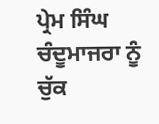ਪ੍ਰੇਮ ਸਿੰਘ ਚੰਦੂਮਾਜਰਾ ਨੂੰ ਚੁੱਕ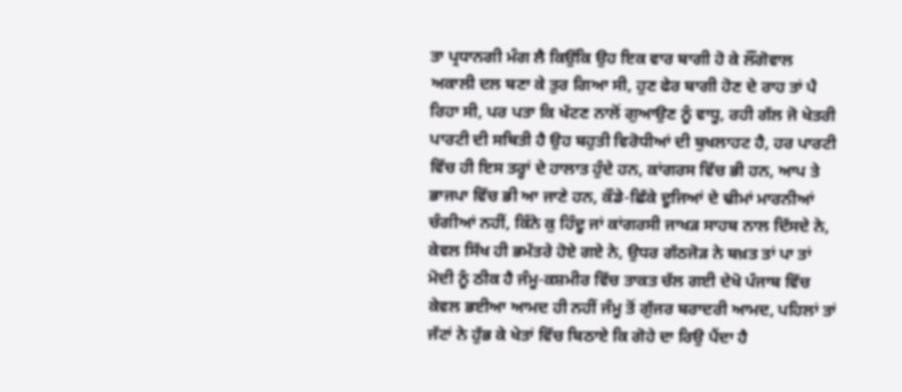ਤਾ ਪ੍ਰਧਾਨਗੀ ਮੰਗ ਲੈ ਕਿਉਂਕਿ ਉਹ ਇਕ ਵਾਰ ਬਾਗੀ ਹੋ ਕੇ ਲੌਂਗੋਵਾਲ ਅਕਾਲੀ ਦਲ ਬਣਾ ਕੇ ਤੁਰ ਗਿਆ ਸੀ, ਹੁਣ ਫੇਰ ਬਾਗੀ ਹੋਣ ਦੇ ਰਾਹ ਤਾਂ ਪੈ ਰਿਹਾ ਸੀ, ਪਰ ਪਤਾ ਕਿ ਖੱਟਣ ਨਾਲੋਂ ਗੁਆਉਣ ਨੂੰ ਵਾਧੂ, ਰਹੀ ਗੱਲ ਜੋ ਖੇਤਰੀ ਪਾਰਟੀ ਦੀ ਸਥਿਤੀ ਹੈ ਉਹ ਬਹੁਤੀ ਵਿਰੋਧੀਆਂ ਦੀ ਬੁਖਲਾਹਟ ਹੈ, ਹਰ ਪਾਰਟੀ ਵਿੱਚ ਹੀ ਇਸ ਤਰ੍ਹਾਂ ਦੇ ਹਾਲਾਤ ਹੁੰਦੇ ਹਨ, ਕਾਂਗਰਸ ਵਿੱਚ ਭੀ ਹਨ, ਆਪ ਤੇ ਭਾਜਪਾ ਵਿੱਚ ਭੀ ਆ ਜਾਣੇ ਹਨ, ਕੌਡੇ-ਛਿੱਕੇ ਦੂਜਿਆਂ ਦੇ ਢੀਮਾਂ ਮਾਰਨੀਆਂ ਚੰਗੀਆਂ ਨਹੀਂ, ਕਿੰਨੇ ਕੁ ਹਿੰਦੂ ਜਾਂ ਕਾਂਗਰਸੀ ਜਾਖੜ ਸਾਹਬ ਨਾਲ ਦਿੱਸਦੇ ਨੇ, ਕੇਵਲ ਸਿੱਖ ਹੀ ਭਮੱਤਰੇ ਹੋਏ ਗਏ ਨੇ, ਉਧਰ ਗੱਠਜੋੜ ਨੇ ਬਖ਼ਤ ਤਾਂ ਪਾ ਤਾਂ ਮੋਦੀ ਨੂੰ ਠੀਕ ਹੈ ਜੰਮੂ-ਕਸ਼ਮੀਰ ਵਿੱਚ ਤਾਕਤ ਚੱਲ ਗਈ ਦੇਖੋ ਪੰਜਾਬ ਵਿੱਚ ਕੇਵਲ ਭਈਆ ਆਮਦ ਹੀ ਨਹੀਂ ਜੰਮੂ ਤੋਂ ਗੁੱਜਰ ਬਰਾਦਰੀ ਆਮਦ, ਪਹਿਲਾਂ ਤਾਂ ਜੱਟਾਂ ਨੇ ਹੁੱਭ ਕੇ ਖੇਤਾਂ ਵਿੱਚ ਬਿਠਾਏ ਕਿ ਗੋਹੇ ਦਾ ਰਿਉ ਪੈਂਦਾ ਹੈ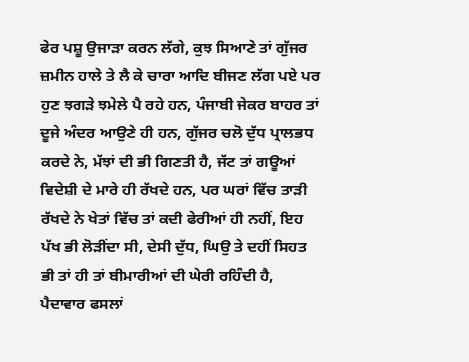ਫੇਰ ਪਸ਼ੂ ਉਜਾੜਾ ਕਰਨ ਲੱਗੇ, ਕੁਝ ਸਿਆਣੇ ਤਾਂ ਗੁੱਜਰ ਜ਼ਮੀਨ ਹਾਲੇ ਤੇ ਲੈ ਕੇ ਚਾਰਾ ਆਦਿ ਬੀਜਣ ਲੱਗ ਪਏ ਪਰ ਹੁਣ ਝਗੜੇ ਝਮੇਲੇ ਪੈ ਰਹੇ ਹਨ, ਪੰਜਾਬੀ ਜੇਕਰ ਬਾਹਰ ਤਾਂ ਦੂਜੇ ਅੰਦਰ ਆਉਣੇ ਹੀ ਹਨ, ਗੁੱਜਰ ਚਲੋ ਦੁੱਧ ਪ੍ਰਾਲਭਧ ਕਰਦੇ ਨੇ, ਮੱਝਾਂ ਦੀ ਭੀ ਗਿਣਤੀ ਹੈ, ਜੱਟ ਤਾਂ ਗਊਆਂ ਵਿਦੇਸ਼ੀ ਦੇ ਮਾਰੇ ਹੀ ਰੱਖਦੇ ਹਨ, ਪਰ ਘਰਾਂ ਵਿੱਚ ਤਾੜੀ ਰੱਖਦੇ ਨੇ ਖੇਤਾਂ ਵਿੱਚ ਤਾਂ ਕਦੀ ਫੇਰੀਆਂ ਹੀ ਨਹੀਂ, ਇਹ ਪੱਖ ਭੀ ਲੋੜੀਂਦਾ ਸੀ, ਦੇਸੀ ਦੁੱਧ, ਘਿਉ ਤੇ ਦਹੀਂ ਸਿਹਤ ਭੀ ਤਾਂ ਹੀ ਤਾਂ ਬੀਮਾਰੀਆਂ ਦੀ ਘੇਰੀ ਰਹਿੰਦੀ ਹੈ, ਪੈਦਾਵਾਰ ਫਸਲਾਂ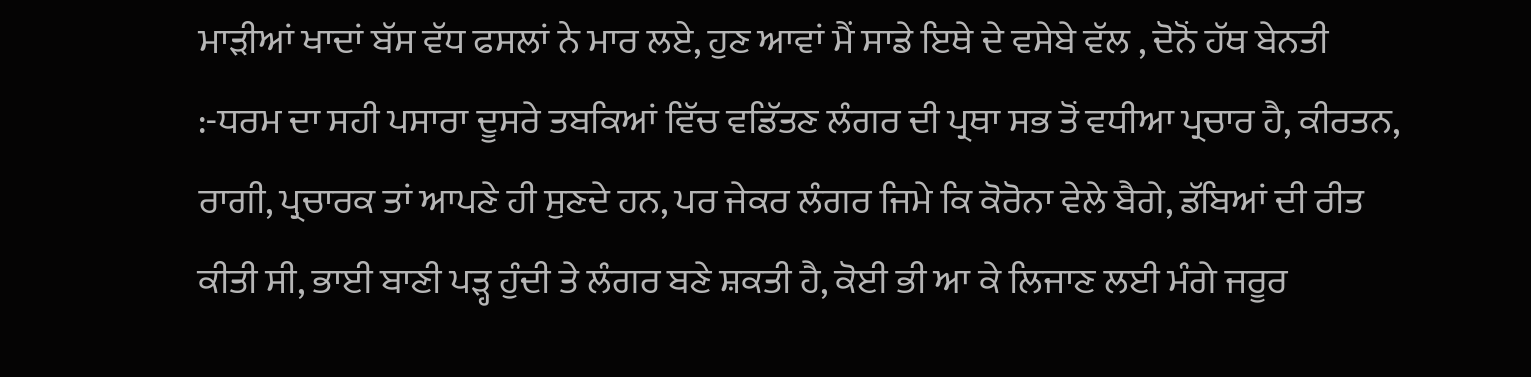ਮਾੜੀਆਂ ਖਾਦਾਂ ਬੱਸ ਵੱਧ ਫਸਲਾਂ ਨੇ ਮਾਰ ਲਏ, ਹੁਣ ਆਵਾਂ ਮੈਂ ਸਾਡੇ ਇਥੇ ਦੇ ਵਸੇਬੇ ਵੱਲ , ਦੋਨੋਂ ਹੱਥ ਬੇਨਤੀ :-ਧਰਮ ਦਾ ਸਹੀ ਪਸਾਰਾ ਦੂਸਰੇ ਤਬਕਿਆਂ ਵਿੱਚ ਵਡਿੱਤਣ ਲੰਗਰ ਦੀ ਪ੍ਰਥਾ ਸਭ ਤੋਂ ਵਧੀਆ ਪ੍ਰਚਾਰ ਹੈ, ਕੀਰਤਨ, ਰਾਗੀ, ਪ੍ਰਚਾਰਕ ਤਾਂ ਆਪਣੇ ਹੀ ਸੁਣਦੇ ਹਨ, ਪਰ ਜੇਕਰ ਲੰਗਰ ਜਿਮੇ ਕਿ ਕੋਰੋਨਾ ਵੇਲੇ ਬੈਗੇ, ਡੱਬਿਆਂ ਦੀ ਰੀਤ ਕੀਤੀ ਸੀ, ਭਾਈ ਬਾਣੀ ਪੜ੍ਹ ਹੁੰਦੀ ਤੇ ਲੰਗਰ ਬਣੇ ਸ਼ਕਤੀ ਹੈ, ਕੋਈ ਭੀ ਆ ਕੇ ਲਿਜਾਣ ਲਈ ਮੰਗੇ ਜਰੂਰ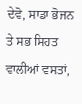ਦੇਵੋ, ਸਾਡਾ ਭੋਜਨ ਤੇ ਸਭ ਸਿਹਤ ਵਾਲੀਆਂ ਵਸਤਾਂ,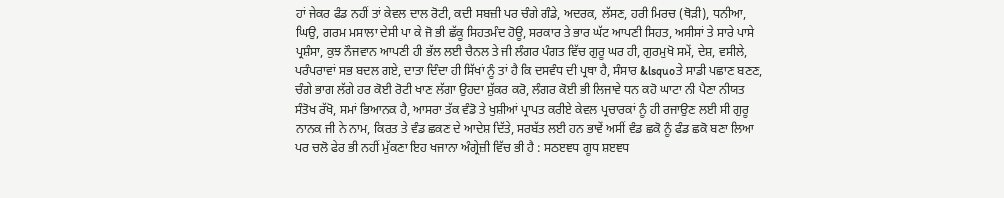ਹਾਂ ਜੇਕਰ ਫੰਡ ਨਹੀਂ ਤਾਂ ਕੇਵਲ ਦਾਲ ਰੋਟੀ, ਕਦੀ ਸਬਜ਼ੀ ਪਰ ਚੰਗੇ ਗੰਡੇ, ਅਦਰਕ, ਲੱਸਣ, ਹਰੀ ਮਿਰਚ (ਥੋੜੀ), ਧਨੀਆ, ਘਿਉ, ਗਰਮ ਮਸਾਲਾ ਦੇਸੀ ਪਾ ਕੇ ਜੋ ਭੀ ਛੱਕੂ ਸਿਹਤਮੰਦ ਹੋਊ, ਸਰਕਾਰ ਤੇ ਭਾਰ ਘੱਟ ਆਪਣੀ ਸਿਹਤ, ਅਸੀਸਾਂ ਤੇ ਸਾਰੇ ਪਾਸੇ ਪ੍ਰਸ਼ੰਸਾ, ਕੁਝ ਨੌਜਵਾਨ ਆਪਣੀ ਹੀ ਭੱਲ ਲਈ ਚੈਨਲ ਤੇ ਜੀ ਲੰਗਰ ਪੰਗਤ ਵਿੱਚ ਗੁਰੂ ਘਰ ਹੀ, ਗੁਰਮੁਖੋ ਸਮੇਂ, ਦੇਸ਼, ਵਸੀਲੇ, ਪਰੰਪਰਾਵਾਂ ਸਭ ਬਦਲ ਗਏ, ਦਾਤਾ ਦਿੰਦਾ ਹੀ ਸਿੱਖਾਂ ਨੂੰ ਤਾਂ ਹੈ ਕਿ ਦਸਵੰਧ ਦੀ ਪ੍ਰਥਾ ਹੈ, ਸੰਸਾਰ &lsquoਤੇ ਸਾਡੀ ਪਛਾਣ ਬਣਣ, ਚੰਗੇ ਭਾਗ ਲੱਗੇ ਹਰ ਕੋਈ ਰੋਟੀ ਖਾਣ ਲੱਗਾ ਉਹਦਾ ਸ਼ੁੱਕਰ ਕਰੋ, ਲੰਗਰ ਕੋਈ ਭੀ ਲਿਜਾਵੇ ਧਨ ਕਹੋ ਘਾਟਾ ਨੀ ਪੈਣਾ ਨੀਯਤ ਸੰਤੋਖ ਰੱਖੋ, ਸਮਾਂ ਭਿਆਨਕ ਹੈ, ਆਸਰਾ ਤੱਕ ਵੰਡੋ ਤੇ ਖੁਸ਼ੀਆਂ ਪ੍ਰਾਪਤ ਕਰੀਏ ਕੇਵਲ ਪ੍ਰਚਾਰਕਾਂ ਨੂੰ ਹੀ ਰਜਾਉਣ ਲਈ ਸੀ ਗੁਰੂ ਨਾਨਕ ਜੀ ਨੇ ਨਾਮ, ਕਿਰਤ ਤੇ ਵੰਡ ਛਕਣ ਦੇ ਆਦੇਸ਼ ਦਿੱਤੇ, ਸਰਬੱਤ ਲਈ ਹਨ ਭਾਵੇਂ ਅਸੀਂ ਵੰਡ ਛਕੋ ਨੂੰ ਫੰਡ ਛਕੋ ਬਣਾ ਲਿਆ ਪਰ ਚਲੋ ਫੇਰ ਭੀ ਨਹੀਂ ਮੁੱਕਣਾ ਇਹ ਖਜਾਨਾ ਅੰਗ੍ਰੇਜ਼ੀ ਵਿੱਚ ਭੀ ਹੈ : ਸਠੲਞਧ ਗੂਧ ਸ਼ੲਞਧ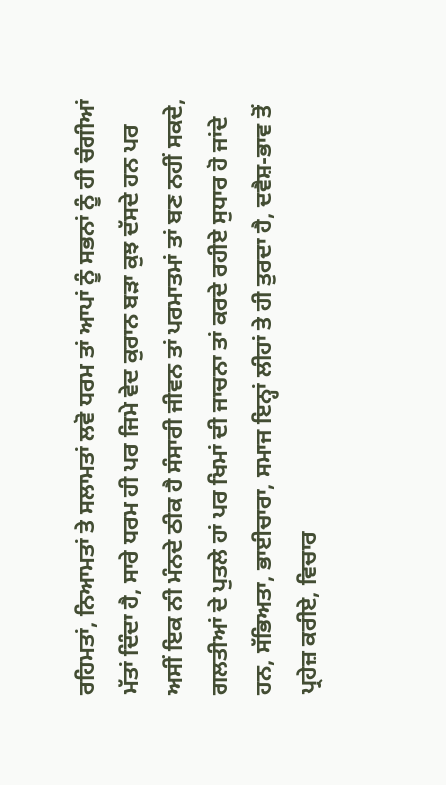ਰਹਿਮਤਾਂ, ਨਿਆਮਤਾਂ ਤੇ ਸਲਾਮਤਾਂ ਲਵੋ ਧਰਮ ਤਾਂ ਆਪਾਂ ਨੂੰ ਸਭਨਾਂ ਨੂੰ ਹੀ ਚੰਗੀਆਂ ਮੱਤਾਂ ਦਿੰਦਾ ਹੈ, ਸਾਰੇ ਧਰਮ ਹੀ ਪਰ ਜਿਮੇ ਵੇਦ ਕੁਰਾਨ ਬੜਾ ਕੁਝ ਦੱਸਦੇ ਹਨ ਪਰ ਅਸੀਂ ਇਕ ਨੀ ਮੰਨਦੇ ਠੀਕ ਹੈ ਸੰਸਾਰੀ ਜੀਵਨ ਤਾਂ ਪਰਮਾਤਮਾਂ ਤਾਂ ਬਣ ਨਹੀਂ ਸਕਦੇ, ਗਲਤੀਆਂ ਦੇ ਪੁਤਲੇ ਹਾਂ ਪਰ ਖਿਮਾਂ ਦੀ ਜਾਚਨਾ ਤਾਂ ਕਰਦੇ ਰਹੀਏ ਸੁਧਾਰ ਹੋ ਜਾਂਦੇ ਹਨ, ਸੱਭਿਅਤਾ, ਭਾਈਚਾਰਾ, ਸਮਾਜ ਇਨ੍ਹਾਂ ਲੀਹਾਂ ਤੇ ਹੀ ਤੁਰਦਾ ਹੈ, ਦਵੈਸ਼-ਭਾਵ ਤੋਂ ਪ੍ਰਹੇਜ਼ ਕਰੀਏ, ਵਿਚਾਰ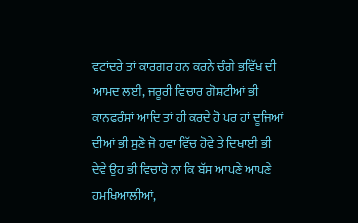ਵਟਾਂਦਰੇ ਤਾਂ ਕਾਰਗਰ ਹਨ ਕਰਨੇ ਚੰਗੇ ਭਵਿੱਖ ਦੀ ਆਮਦ ਲਈ, ਜਰੂਰੀ ਵਿਚਾਰ ਗੋਸ਼ਟੀਆਂ ਭੀ ਕਾਨਫਰੰਸਾਂ ਆਦਿ ਤਾਂ ਹੀ ਕਰਦੇ ਹੋ ਪਰ ਹਾਂ ਦੂਜਿਆਂ ਦੀਆਂ ਭੀ ਸੁਣੋ ਜੋ ਹਵਾ ਵਿੱਚ ਹੋਵੇ ਤੇ ਦਿਖਾਈ ਭੀ ਦੇਵੇ ਉਹ ਭੀ ਵਿਚਾਰੋ ਨਾ ਕਿ ਬੱਸ ਆਪਣੇ ਆਪਣੇ ਹਮਖਿਆਲੀਆਂ,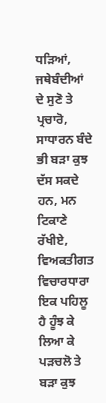ਧੜਿਆਂ, ਜਥੇਬੰਦੀਆਂ ਦੇ ਸੁਣੋ ਤੇ ਪ੍ਰਚਾਰੋ, ਸਾਧਾਰਨ ਬੰਦੇ ਭੀ ਬੜਾ ਕੁਝ ਦੱਸ ਸਕਦੇ ਹਨ, ਮਨ ਟਿਕਾਣੇ ਰੱਖੀਏ, ਵਿਅਕਤੀਗਤ ਵਿਚਾਰਧਾਰਾ ਇਕ ਪਹਿਲੂ ਹੈ ਹੂੰਝ ਕੇ ਲਿਆ ਕੇ ਪੜਚਲੋ ਤੇ ਬੜਾ ਕੁਝ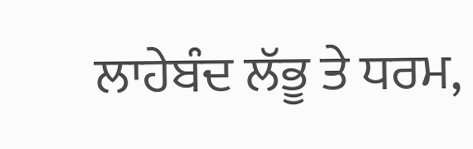ਲਾਹੇਬੰਦ ਲੱਭੂ ਤੇ ਧਰਮ,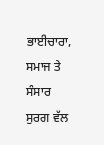ਭਾਈਚਾਰਾ, ਸਮਾਜ ਤੇ ਸੰਸਾਰ ਸੁਰਗ ਵੱਲ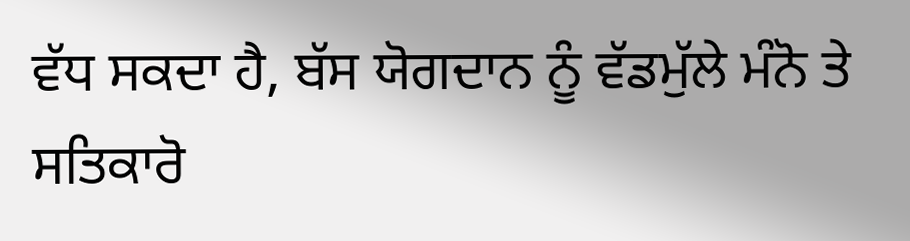ਵੱਧ ਸਕਦਾ ਹੈ, ਬੱਸ ਯੋਗਦਾਨ ਨੂੰ ਵੱਡਮੁੱਲੇ ਮੰਨੋ ਤੇ ਸਤਿਕਾਰੋ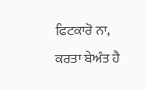ਫਿਟਕਾਰੋ ਨਾ, ਕਰਤਾ ਬੇਅੰਤ ਹੈ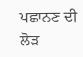ਪਛਾਨਣ ਦੀ ਲੋੜ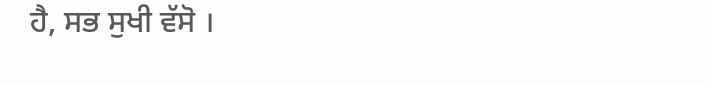ਹੈ, ਸਭ ਸੁਖੀ ਵੱਸੋ ।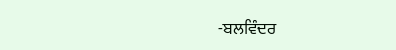-ਬਲਵਿੰਦਰ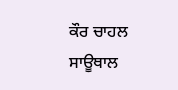ਕੌਰ ਚਾਹਲ ਸਾਊਥਾਲ